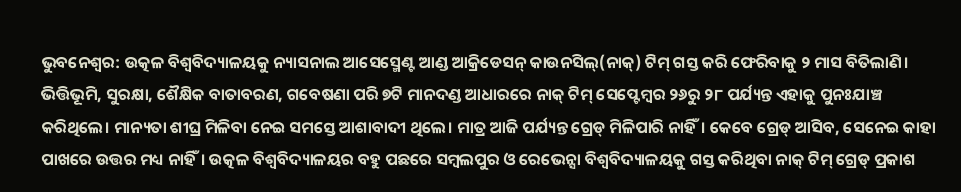ଭୁବନେଶ୍ବର: ଉତ୍କଳ ବିଶ୍ବବିଦ୍ୟାଳୟକୁ ନ୍ୟାସନାଲ ଆସେସ୍ମେଣ୍ଟ ଆଣ୍ଡ ଆକ୍ରିଡେସନ୍ କାଉନସିଲ୍(ନାକ୍) ଟିମ୍ ଗସ୍ତ କରି ଫେରିବାକୁ ୨ ମାସ ବିତିଲାଣି। ଭିତ୍ତିଭୂମି, ସୁରକ୍ଷା, ଶୈକ୍ଷିକ ବାତାବରଣ, ଗବେଷଣା ପରି ୭ଟି ମାନଦଣ୍ଡ ଆଧାରରେ ନାକ୍ ଟିମ୍ ସେପ୍ଟେମ୍ବର ୨୬ରୁ ୨୮ ପର୍ଯ୍ୟନ୍ତ ଏହାକୁ ପୁନଃଯାଞ୍ଚ କରିଥିଲେ। ମାନ୍ୟତା ଶୀଘ୍ର ମିଳିବା ନେଇ ସମସ୍ତେ ଆଶାବାଦୀ ଥିଲେ। ମାତ୍ର ଆଜି ପର୍ଯ୍ୟନ୍ତ ଗ୍ରେଡ୍ ମିଳିପାରି ନାହିଁ। କେବେ ଗ୍ରେଡ୍ ଆସିବ, ସେନେଇ କାହା ପାଖରେ ଉତ୍ତର ମଧ୍ୟ ନାହିଁ। ଉତ୍କଳ ବିଶ୍ବବିଦ୍ୟାଳୟର ବହୁ ପଛରେ ସମ୍ବଲପୁର ଓ ରେଭେନ୍ସା ବିଶ୍ବବିଦ୍ୟାଳୟକୁ ଗସ୍ତ କରିଥିବା ନାକ୍ ଟିମ୍ ଗ୍ରେଡ୍ ପ୍ରକାଶ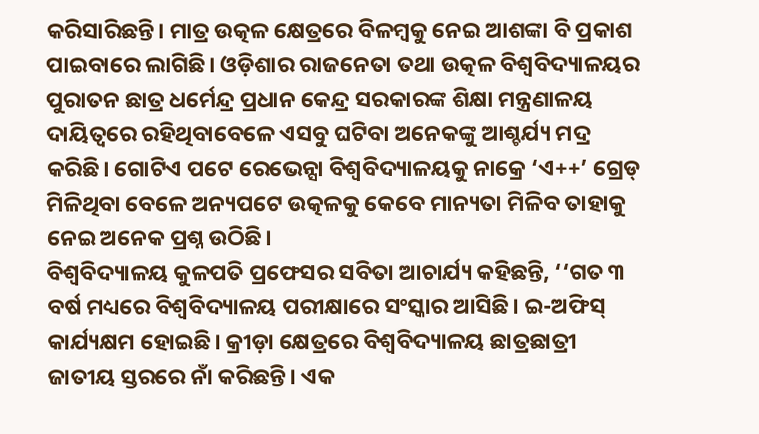କରିସାରିଛନ୍ତି। ମାତ୍ର ଉତ୍କଳ କ୍ଷେତ୍ରରେ ବିଳମ୍ବକୁ ନେଇ ଆଶଙ୍କା ବି ପ୍ରକାଶ ପାଇବାରେ ଲାଗିଛି। ଓଡ଼ିଶାର ରାଜନେତା ତଥା ଉତ୍କଳ ବିଶ୍ବବିଦ୍ୟାଳୟର ପୁରାତନ ଛାତ୍ର ଧର୍ମେନ୍ଦ୍ର ପ୍ରଧାନ କେନ୍ଦ୍ର ସରକାରଙ୍କ ଶିକ୍ଷା ମନ୍ତ୍ରଣାଳୟ ଦାୟିତ୍ବରେ ରହିଥିବାବେଳେ ଏସବୁ ଘଟିବା ଅନେକଙ୍କୁ ଆଶ୍ଚର୍ଯ୍ୟ ମଦ୍ର କରିଛି। ଗୋଟିଏ ପଟେ ରେଭେନ୍ସା ବିଶ୍ବବିଦ୍ୟାଳୟକୁ ନାକ୍ରେ ‘ଏ++’ ଗ୍ରେଡ୍ ମିଳିଥିବା ବେଳେ ଅନ୍ୟପଟେ ଉତ୍କଳକୁ କେବେ ମାନ୍ୟତା ମିଳିବ ତାହାକୁ ନେଇ ଅନେକ ପ୍ରଶ୍ନ ଉଠିଛି।
ବିଶ୍ବବିଦ୍ୟାଳୟ କୁଳପତି ପ୍ରଫେସର ସବିତା ଆଚାର୍ଯ୍ୟ କହିଛନ୍ତି, ‘‘ଗତ ୩ ବର୍ଷ ମଧ୍ୟରେ ବିଶ୍ବବିଦ୍ୟାଳୟ ପରୀକ୍ଷାରେ ସଂସ୍କାର ଆସିଛି। ଇ-ଅଫିସ୍ କାର୍ଯ୍ୟକ୍ଷମ ହୋଇଛି। କ୍ରୀଡ଼ା କ୍ଷେତ୍ରରେ ବିଶ୍ବବିଦ୍ୟାଳୟ ଛାତ୍ରଛାତ୍ରୀ ଜାତୀୟ ସ୍ତରରେ ନାଁ କରିଛନ୍ତି। ଏକ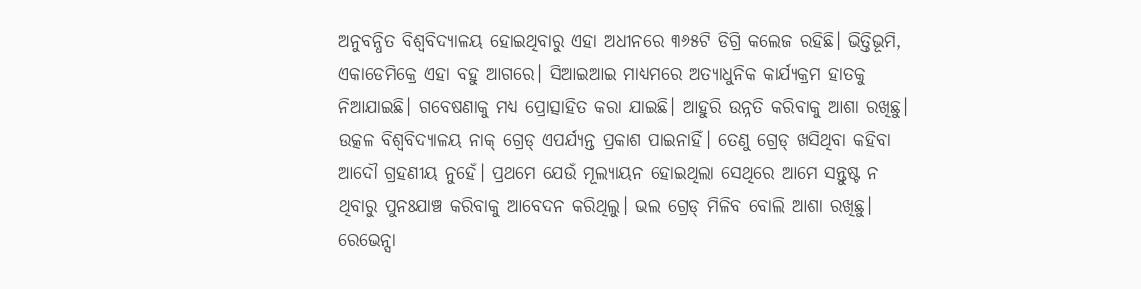ଅନୁବନ୍ଧିତ ବିଶ୍ବବିଦ୍ୟାଳୟ ହୋଇଥିବାରୁ ଏହା ଅଧୀନରେ ୩୬୫ଟି ଡିଗ୍ରି କଲେଜ ରହିଛି। ଭିତ୍ତିଭୂମି, ଏକାଡେମିକ୍ରେ ଏହା ବହୁ ଆଗରେ। ସିଆଇଆଇ ମାଧ୍ୟମରେ ଅତ୍ୟାଧୁନିକ କାର୍ଯ୍ୟକ୍ରମ ହାତକୁ ନିଆଯାଇଛି। ଗବେଷଣାକୁ ମଧ୍ୟ ପ୍ରୋତ୍ସାହିତ କରା ଯାଇଛି। ଆହୁରି ଉନ୍ନତି କରିବାକୁ ଆଶା ରଖିଛୁ। ଉତ୍କଳ ବିଶ୍ବବିଦ୍ୟାଳୟ ନାକ୍ ଗ୍ରେଡ୍ ଏପର୍ଯ୍ୟନ୍ତ ପ୍ରକାଶ ପାଇନାହିଁ। ତେଣୁ ଗ୍ରେଡ୍ ଖସିଥିବା କହିବା ଆଦୌ ଗ୍ରହଣୀୟ ନୁହେଁ। ପ୍ରଥମେ ଯେଉଁ ମୂଲ୍ୟାୟନ ହୋଇଥିଲା ସେଥିରେ ଆମେ ସନ୍ତୁଷ୍ଟ ନ ଥିବାରୁ ପୁନଃଯାଞ୍ଚ କରିବାକୁ ଆବେଦନ କରିଥିଲୁ। ଭଲ ଗ୍ରେଡ୍ ମିଳିବ ବୋଲି ଆଶା ରଖିଛୁ। ରେଭେନ୍ସା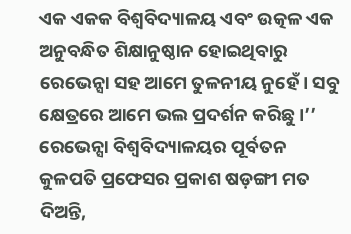ଏକ ଏକକ ବିଶ୍ବବିଦ୍ୟାଳୟ ଏବଂ ଉତ୍କଳ ଏକ ଅନୁବନ୍ଧିତ ଶିକ୍ଷାନୁଷ୍ଠାନ ହୋଇଥିବାରୁ ରେଭେନ୍ସା ସହ ଆମେ ତୁଳନୀୟ ନୁହେଁ। ସବୁ କ୍ଷେତ୍ରରେ ଆମେ ଭଲ ପ୍ରଦର୍ଶନ କରିଛୁ।’’
ରେଭେନ୍ସା ବିଶ୍ବବିଦ୍ୟାଳୟର ପୂର୍ବତନ କୁଳପତି ପ୍ରଫେସର ପ୍ରକାଶ ଷଡ଼ଙ୍ଗୀ ମତ ଦିଅନ୍ତି,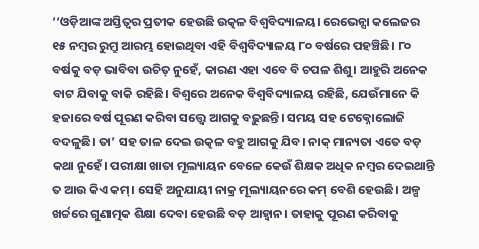‘‘ଓଡ଼ିଆଙ୍କ ଅସ୍ତିତ୍ବର ପ୍ରତୀକ ହେଉଛି ଉତ୍କଳ ବିଶ୍ବବିଦ୍ୟାଳୟ। ରେଭେନ୍ସା କଲେଜର ୧୫ ନମ୍ବର ରୁମ୍ରୁ ଆରମ୍ଭ ହୋଇଥିବା ଏହି ବିଶ୍ବବିଦ୍ୟାଳୟ ୮୦ ବର୍ଷରେ ପହଞ୍ଚିଛି। ୮୦ ବର୍ଷକୁ ବଡ଼ ଭାବିବା ଉଚିତ୍ ନୁହେଁ, କାରଣ ଏହା ଏବେ ବି ଚପଳ ଶିଶୁ। ଆହୁରି ଅନେକ ବାଟ ଯିବାକୁ ବାକି ରହିଛି। ବିଶ୍ବରେ ଅନେକ ବିଶ୍ବବିଦ୍ୟାଳୟ ରହିଛି, ଯେଉଁମାନେ କି ହଜାରେ ବର୍ଷ ପୂରଣ କରିବା ସତ୍ତ୍ବେ ଆଗକୁ ବଢ଼ୁଛନ୍ତି। ସମୟ ସହ ଟେକ୍ନୋଲୋଜି ବଦଳୁଛି। ତା’ ସହ ତାଳ ଦେଇ ଉତ୍କଳ ବହୁ ଆଗକୁ ଯିବ। ନାକ୍ ମାନ୍ୟତା ଏତେ ବଡ଼ କଥା ନୁହେଁ। ପରୀକ୍ଷା ଖାତା ମୂଲ୍ୟାୟନ ବେଳେ କେଉଁ ଶିକ୍ଷକ ଅଧିକ ନମ୍ବର ଦେଇଥାନ୍ତି ତ ଆଉ କିଏ କମ୍। ସେହି ଅନୁଯାୟୀ ନାକ୍ର ମୂଲ୍ୟାୟନରେ କମ୍ ବେଶି ହେଉଛି। ଅଳ୍ପ ଖର୍ଚ୍ଚରେ ଗୁଣାତ୍ମକ ଶିକ୍ଷା ଦେବା ହେଉଛି ବଡ଼ ଆହ୍ବାନ। ତାହାକୁ ପୂରଣ କରିବାକୁ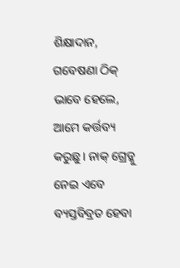ଶିକ୍ଷାଦାନ, ଗବେଷଣା ଠିକ୍ ଭାବେ ହେଲେ, ଆମେ କର୍ତ୍ତବ୍ୟ କରୁଛୁ। ନାକ୍ ଗ୍ରେଡ୍କୁ ନେଇ ଏବେ ବ୍ୟସ୍ତବିବ୍ରତ ହେବା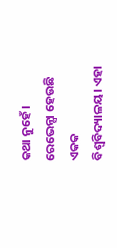କଥା ନୁହେଁ। ରେଭେନ୍ସା ହେଉଛି ଏକକ ବିଶ୍ବବିଦ୍ୟାଳୟ। ଏହା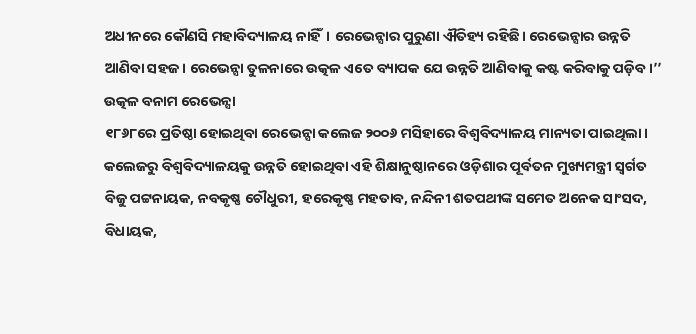ଅଧୀନରେ କୌଣସି ମହାବିଦ୍ୟାଳୟ ନାହିଁ। ରେଭେନ୍ସାର ପୁରୁଣା ଐତିହ୍ୟ ରହିଛି। ରେଭେନ୍ସାର ଉନ୍ନତି ଆଣିବା ସହଜ। ରେଭେନ୍ସା ତୁଳନାରେ ଉତ୍କଳ ଏତେ ବ୍ୟାପକ ଯେ ଉନ୍ନତି ଆଣିବାକୁ କଷ୍ଟ କରିବାକୁ ପଡ଼ିବ।’’
ଉତ୍କଳ ବନାମ ରେଭେନ୍ସା
୧୮୬୮ରେ ପ୍ରତିଷ୍ଠା ହୋଇଥିବା ରେଭେନ୍ସା କଲେଜ ୨୦୦୬ ମସିହାରେ ବିଶ୍ବବିଦ୍ୟାଳୟ ମାନ୍ୟତା ପାଇଥିଲା। କଲେଜରୁ ବିଶ୍ବବିଦ୍ୟାଳୟକୁ ଉନ୍ନତି ହୋଇଥିବା ଏହି ଶିକ୍ଷାନୁଷ୍ଠାନରେ ଓଡ଼ିଶାର ପୂର୍ବତନ ମୁଖ୍ୟମନ୍ତ୍ରୀ ସ୍ବର୍ଗତ ବିଜୁ ପଟ୍ଟନାୟକ, ନବକୃଷ୍ଣ ଚୌଧୁରୀ, ହରେକୃଷ୍ଣ ମହତାବ, ନନ୍ଦିନୀ ଶତପଥୀଙ୍କ ସମେତ ଅନେକ ସାଂସଦ, ବିଧାୟକ,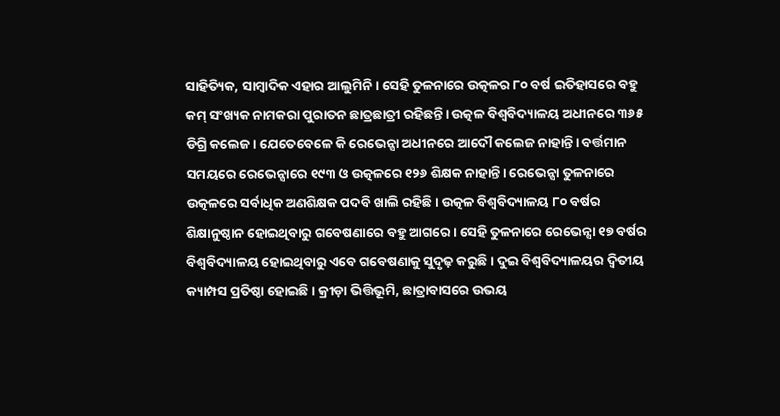ସାହିତ୍ୟିକ, ସାମ୍ବାଦିକ ଏହାର ଆଲୁମିନି। ସେହି ତୁଳନାରେ ଉତ୍କଳର ୮୦ ବର୍ଷ ଇତିହାସରେ ବହୁ କମ୍ ସଂଖ୍ୟକ ନାମକରା ପୁରାତନ ଛାତ୍ରଛାତ୍ରୀ ରହିଛନ୍ତି। ଉତ୍କଳ ବିଶ୍ବବିଦ୍ୟାଳୟ ଅଧୀନରେ ୩୬୫ ଡିଗ୍ରି କଲେଜ। ଯେତେବେଳେ କି ରେଭେନ୍ସା ଅଧୀନରେ ଆଦୌ କଲେଜ ନାହାନ୍ତି। ବର୍ତ୍ତମାନ ସମୟରେ ରେଭେନ୍ସାରେ ୧୯୩ ଓ ଉତ୍କଳରେ ୧୨୬ ଶିକ୍ଷକ ନାହାନ୍ତି। ରେଭେନ୍ସା ତୁଳନାରେ ଉତ୍କଳରେ ସର୍ବାଧିକ ଅଣଶିକ୍ଷକ ପଦବି ଖାଲି ରହିଛି। ଉତ୍କଳ ବିଶ୍ବବିଦ୍ୟାଳୟ ୮୦ ବର୍ଷର ଶିକ୍ଷାନୁଷ୍ଠାନ ହୋଇଥିବାରୁ ଗବେଷଣାରେ ବହୁ ଆଗରେ। ସେହି ତୁଳନାରେ ରେଭେନ୍ସା ୧୭ ବର୍ଷର ବିଶ୍ବବିଦ୍ୟାଳୟ ହୋଇଥିବାରୁ ଏବେ ଗବେଷଣାକୁ ସୁଦୃଢ଼ କରୁଛି। ଦୁଇ ବିଶ୍ବବିଦ୍ୟାଳୟର ଦ୍ବିତୀୟ କ୍ୟାମ୍ପସ ପ୍ରତିଷ୍ଠା ହୋଇଛି। କ୍ରୀଡ଼ା ଭିତ୍ତିଭୂମି, ଛାତ୍ରାବାସରେ ଉଭୟ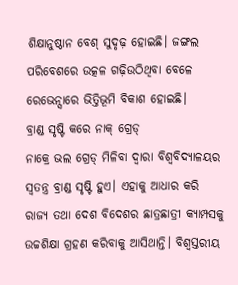ଶିକ୍ଷାନୁଷ୍ଠାନ ବେଶ୍ ସୁଦୃଢ଼ ହୋଇଛି। ଜଙ୍ଗଲ ପରିବେଶରେ ଉତ୍କଳ ଗଢ଼ିଉଠିଥିବା ବେଳେ ରେଭେନ୍ସାରେ ଭିତ୍ତିଭୂମି ବିକାଶ ହୋଇଛି।
ବ୍ରାଣ୍ଡ ସୃଷ୍ଟି କରେ ନାକ୍ ଗ୍ରେଡ୍
ନାକ୍ରେ ଭଲ ଗ୍ରେଡ୍ ମିଳିବା ଦ୍ବାରା ବିଶ୍ବବିଦ୍ୟାଳୟର ସ୍ବତନ୍ତ୍ର ବ୍ରାଣ୍ଡ ସୃଷ୍ଟି ହୁଏ। ଏହାକୁ ଆଧାର କରି ରାଜ୍ୟ ତଥା ଦେଶ ବିଦେଶର ଛାତ୍ରଛାତ୍ରୀ କ୍ୟାମ୍ପସକୁ ଉଚ୍ଚଶିକ୍ଷା ଗ୍ରହଣ କରିବାକୁ ଆସିଥାନ୍ତି। ବିଶ୍ବସ୍ତରୀୟ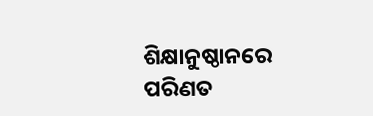ଶିକ୍ଷାନୁଷ୍ଠାନରେ ପରିଣତ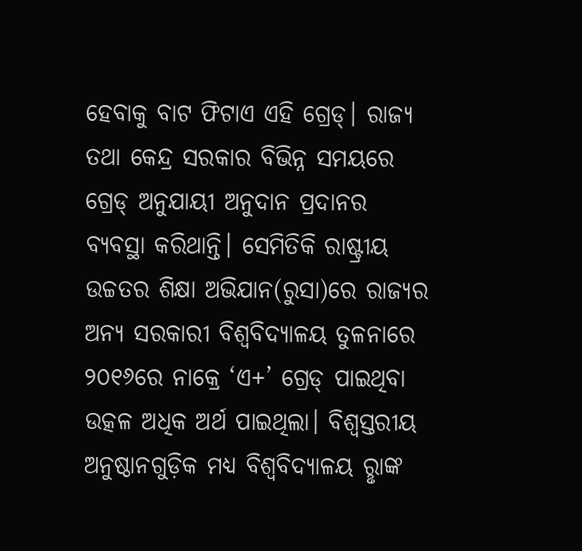ହେବାକୁ ବାଟ ଫିଟାଏ ଏହି ଗ୍ରେଡ୍। ରାଜ୍ୟ ତଥା କେନ୍ଦ୍ର ସରକାର ବିଭିନ୍ନ ସମୟରେ ଗ୍ରେଡ୍ ଅନୁଯାୟୀ ଅନୁଦାନ ପ୍ରଦାନର ବ୍ୟବସ୍ଥା କରିଥାନ୍ତି। ସେମିତିକି ରାଷ୍ଟ୍ରୀୟ ଉଚ୍ଚତର ଶିକ୍ଷା ଅଭିଯାନ(ରୁସା)ରେ ରାଜ୍ୟର ଅନ୍ୟ ସରକାରୀ ବିଶ୍ବବିଦ୍ୟାଳୟ ତୁଳନାରେ ୨୦୧୬ରେ ନାକ୍ରେ ‘ଏ+’ ଗ୍ରେଡ୍ ପାଇଥିବା ଉତ୍କଳ ଅଧିକ ଅର୍ଥ ପାଇଥିଲା। ବିଶ୍ବସ୍ତରୀୟ ଅନୁଷ୍ଠାନଗୁଡ଼ିକ ମଧ୍ୟ ବିଶ୍ବବିଦ୍ୟାଳୟ ରୢାଙ୍କ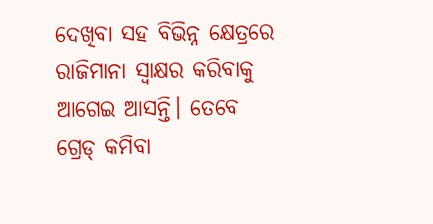ଦେଖିବା ସହ ବିଭିନ୍ନ କ୍ଷେତ୍ରରେ ରାଜିମାନା ସ୍ବାକ୍ଷର କରିବାକୁ ଆଗେଇ ଆସନ୍ତି। ତେବେ ଗ୍ରେଡ୍ କମିବା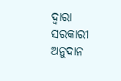ଦ୍ବାରା ସରକାରୀ ଅନୁଦାନ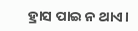ହ୍ରାସ ପାଇ ନ ଥାଏ।